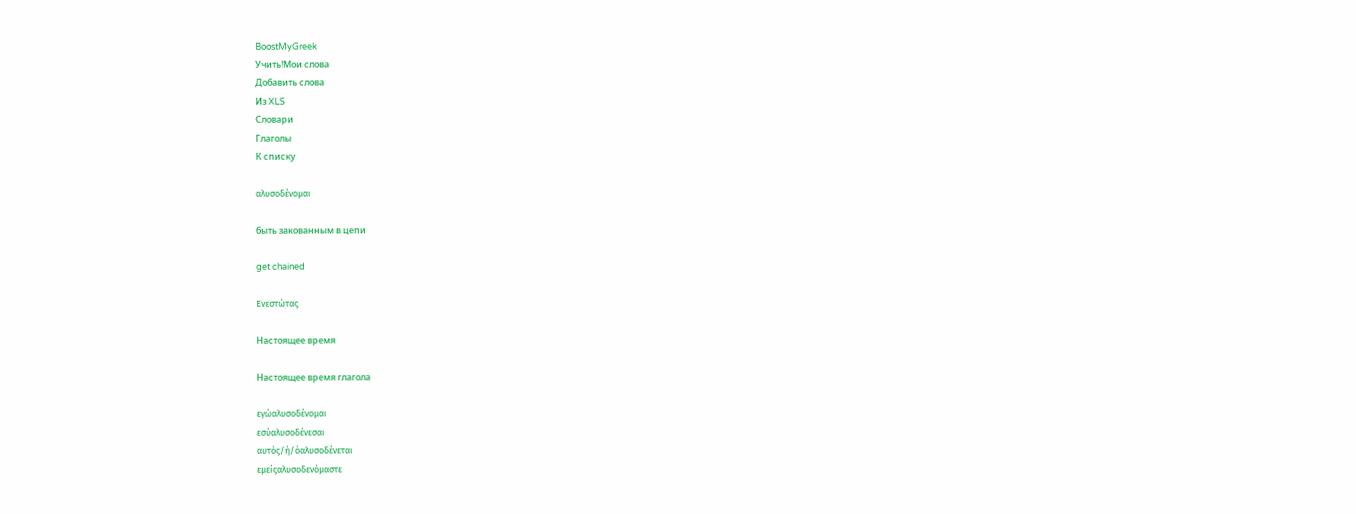BoostMyGreek
Учить!Мои слова
Добавить слова
Из XLS
Словари
Глаголы
К списку

αλυσοδένομαι

быть закованным в цепи

get chained

Ενεστώτας

Настоящее время

Настоящее время глагола

εγώαλυσοδένομαι
εσύαλυσοδένεσαι
αυτός/ή/όαλυσοδένεται
εμείςαλυσοδενόμαστε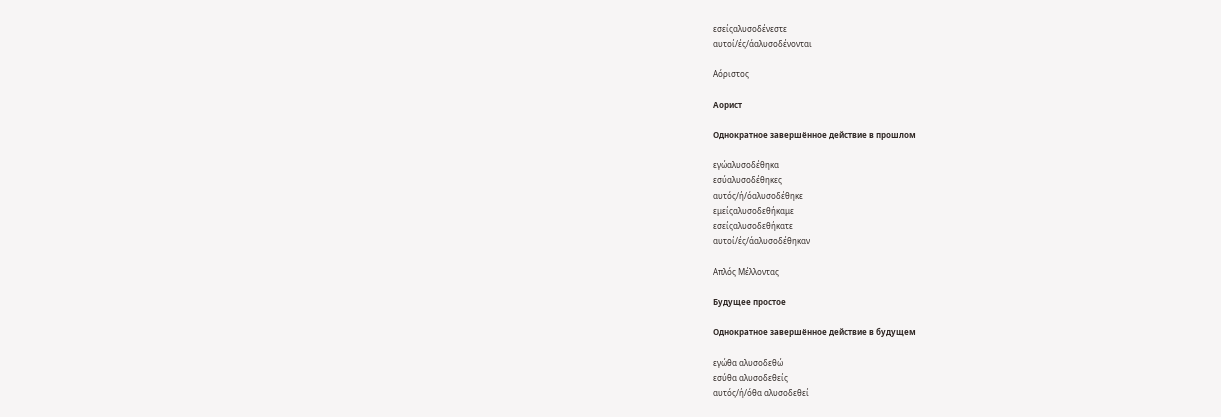εσείςαλυσοδένεστε
αυτοί/ές/άαλυσοδένονται

Αόριστος

Аорист

Однократное завершённое действие в прошлом

εγώαλυσοδέθηκα
εσύαλυσοδέθηκες
αυτός/ή/όαλυσοδέθηκε
εμείςαλυσοδεθήκαμε
εσείςαλυσοδεθήκατε
αυτοί/ές/άαλυσοδέθηκαν

Απλός Μέλλοντας

Будущее простое

Однократное завершённое действие в будущем

εγώθα αλυσοδεθώ
εσύθα αλυσοδεθείς
αυτός/ή/όθα αλυσοδεθεί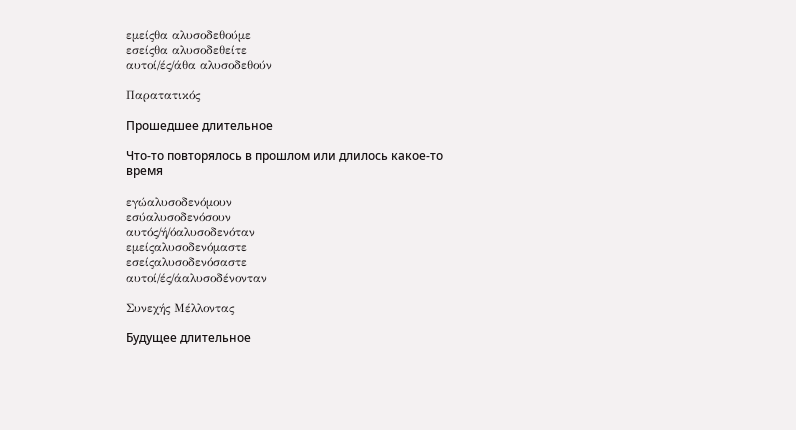εμείςθα αλυσοδεθούμε
εσείςθα αλυσοδεθείτε
αυτοί/ές/άθα αλυσοδεθούν

Παρατατικός

Прошедшее длительное

Что-то повторялось в прошлом или длилось какое-то время

εγώαλυσοδενόμουν
εσύαλυσοδενόσουν
αυτός/ή/όαλυσοδενόταν
εμείςαλυσοδενόμαστε
εσείςαλυσοδενόσαστε
αυτοί/ές/άαλυσοδένονταν

Συνεχής Μέλλοντας

Будущее длительное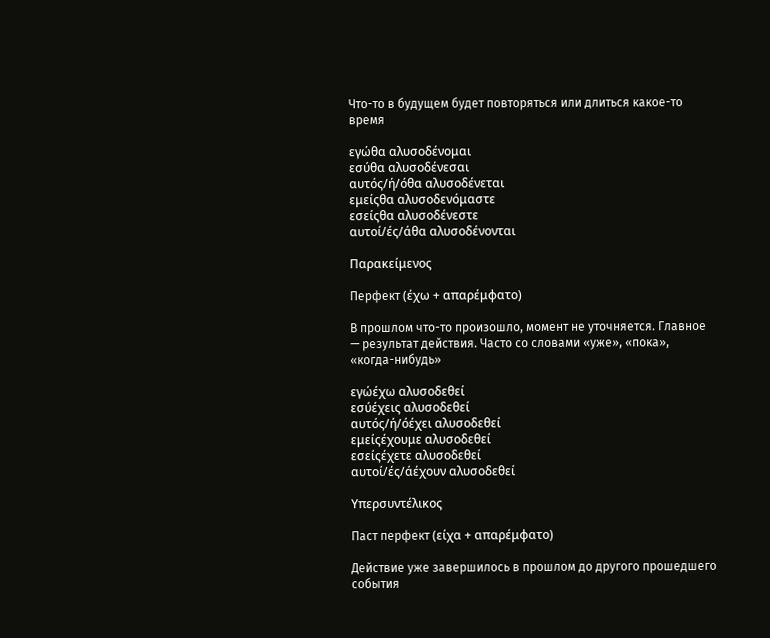Что-то в будущем будет повторяться или длиться какое-то время

εγώθα αλυσοδένομαι
εσύθα αλυσοδένεσαι
αυτός/ή/όθα αλυσοδένεται
εμείςθα αλυσοδενόμαστε
εσείςθα αλυσοδένεστε
αυτοί/ές/άθα αλυσοδένονται

Παρακείμενος

Перфект (έχω + απαρέμφατο)

В прошлом что-то произошло, момент не уточняется. Главное — результат действия. Часто со словами «уже», «пока», «когда-нибудь»

εγώέχω αλυσοδεθεί
εσύέχεις αλυσοδεθεί
αυτός/ή/όέχει αλυσοδεθεί
εμείςέχουμε αλυσοδεθεί
εσείςέχετε αλυσοδεθεί
αυτοί/ές/άέχουν αλυσοδεθεί

Υπερσυντέλικος

Паст перфект (είχα + απαρέμφατο)

Действие уже завершилось в прошлом до другого прошедшего события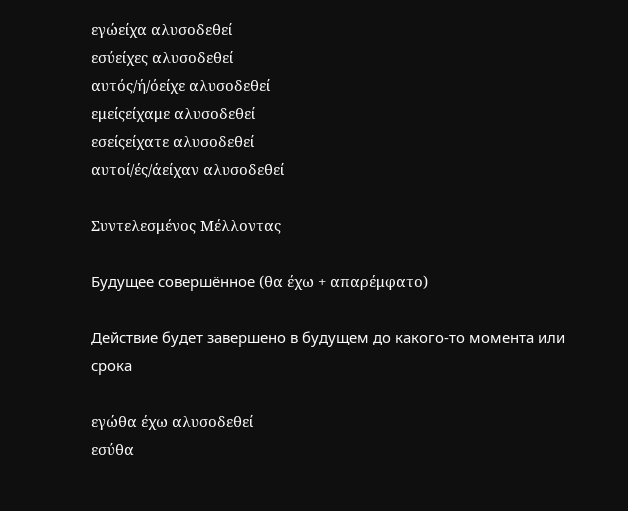εγώείχα αλυσοδεθεί
εσύείχες αλυσοδεθεί
αυτός/ή/όείχε αλυσοδεθεί
εμείςείχαμε αλυσοδεθεί
εσείςείχατε αλυσοδεθεί
αυτοί/ές/άείχαν αλυσοδεθεί

Συντελεσμένος Μέλλοντας

Будущее совершённое (θα έχω + απαρέμφατο)

Действие будет завершено в будущем до какого-то момента или срока

εγώθα έχω αλυσοδεθεί
εσύθα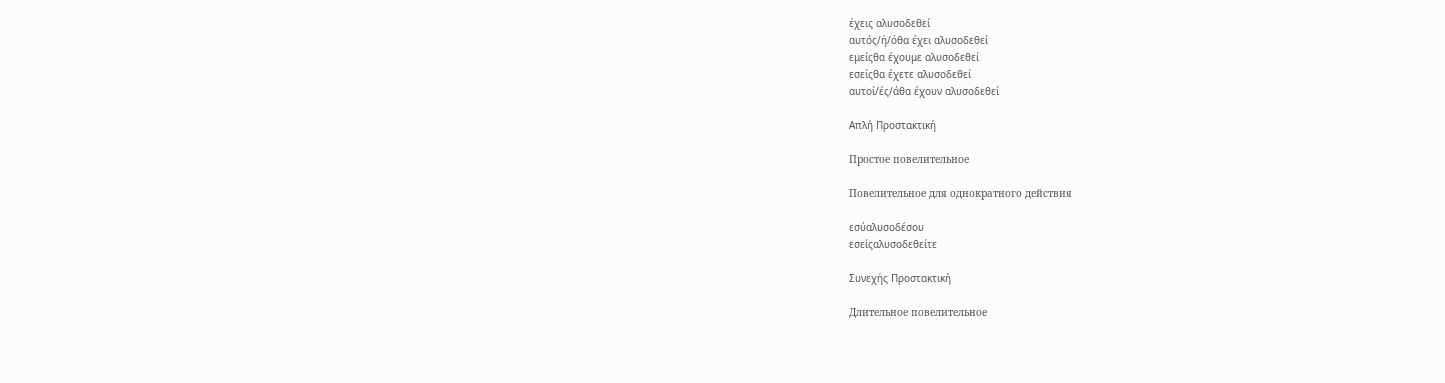έχεις αλυσοδεθεί
αυτός/ή/όθα έχει αλυσοδεθεί
εμείςθα έχουμε αλυσοδεθεί
εσείςθα έχετε αλυσοδεθεί
αυτοί/ές/άθα έχουν αλυσοδεθεί

Απλή Προστακτική

Простое повелительное

Повелительное для однократного действия

εσύαλυσοδέσου
εσείςαλυσοδεθείτε

Συνεχής Προστακτική

Длительное повелительное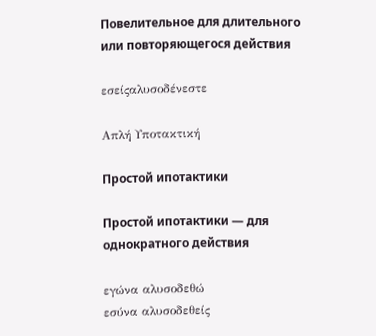Повелительное для длительного или повторяющегося действия

εσείςαλυσοδένεστε

Απλή Υποτακτική

Простой ипотактики

Простой ипотактики — для однократного действия

εγώνα αλυσοδεθώ
εσύνα αλυσοδεθείς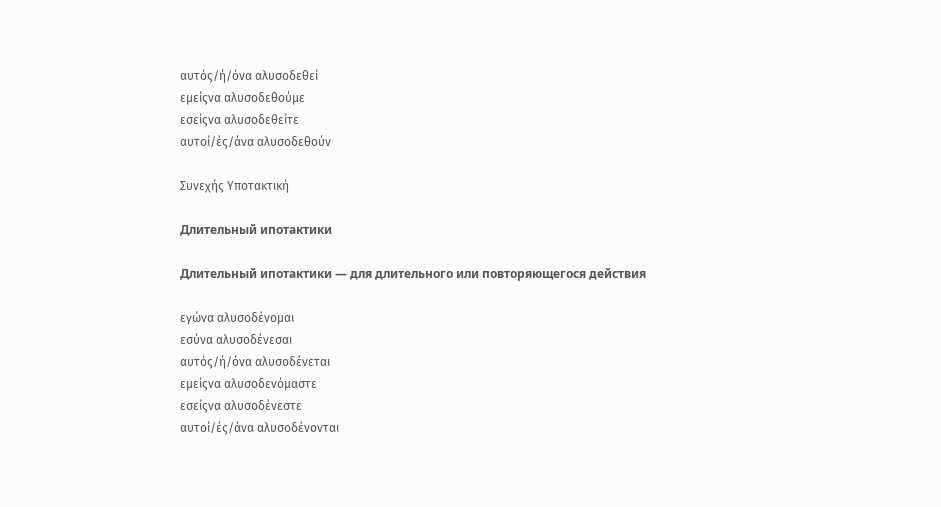αυτός/ή/όνα αλυσοδεθεί
εμείςνα αλυσοδεθούμε
εσείςνα αλυσοδεθείτε
αυτοί/ές/άνα αλυσοδεθούν

Συνεχής Υποτακτική

Длительный ипотактики

Длительный ипотактики — для длительного или повторяющегося действия

εγώνα αλυσοδένομαι
εσύνα αλυσοδένεσαι
αυτός/ή/όνα αλυσοδένεται
εμείςνα αλυσοδενόμαστε
εσείςνα αλυσοδένεστε
αυτοί/ές/άνα αλυσοδένονται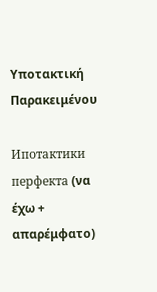Υποτακτική Παρακειμένου

Ипотактики перфекта (να έχω + απαρέμφατο)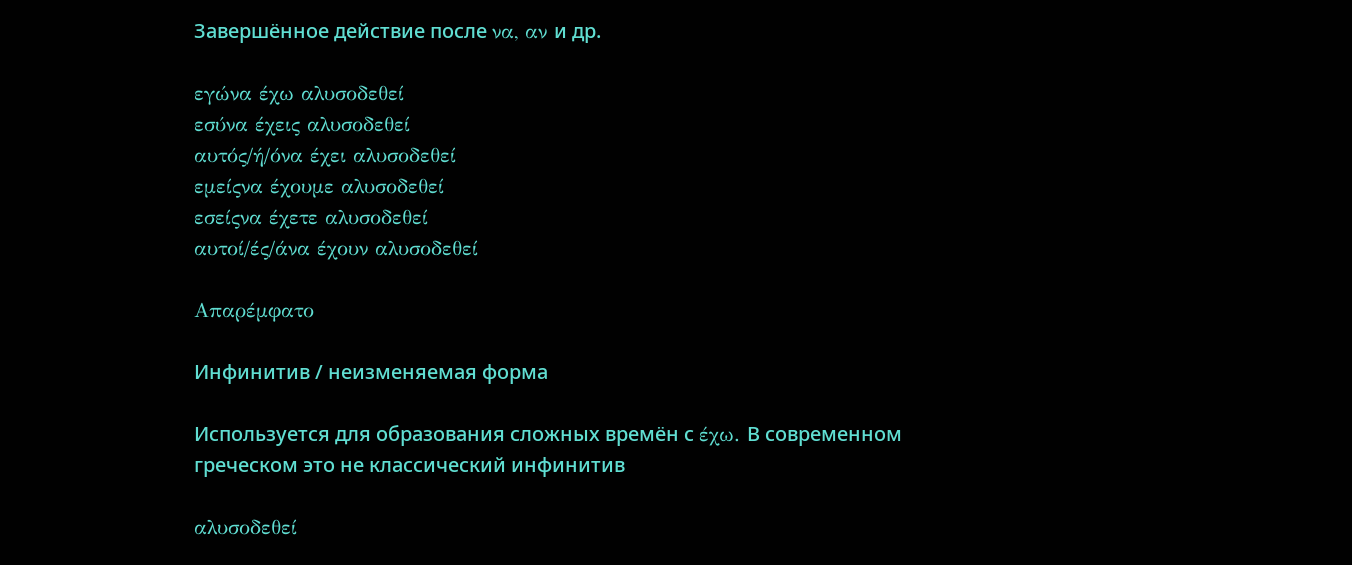Завершённое действие после να, αν и др.

εγώνα έχω αλυσοδεθεί
εσύνα έχεις αλυσοδεθεί
αυτός/ή/όνα έχει αλυσοδεθεί
εμείςνα έχουμε αλυσοδεθεί
εσείςνα έχετε αλυσοδεθεί
αυτοί/ές/άνα έχουν αλυσοδεθεί

Απαρέμφατο

Инфинитив / неизменяемая форма

Используется для образования сложных времён с έχω. В современном греческом это не классический инфинитив

αλυσοδεθεί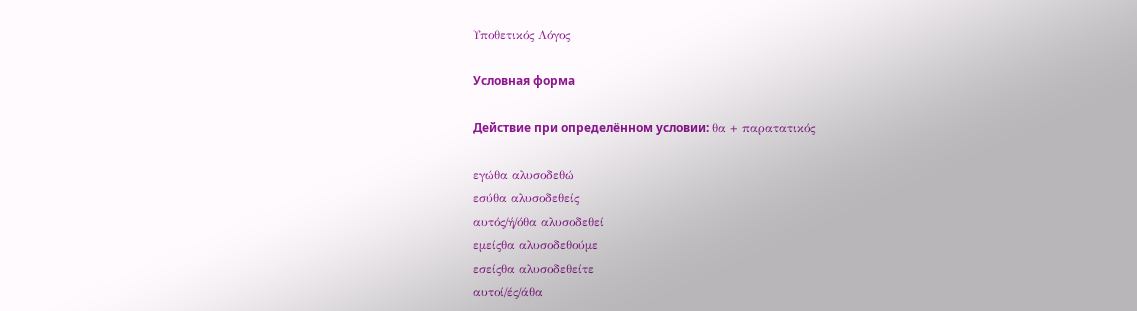Υποθετικός Λόγος

Условная форма

Действие при определённом условии: θα + παρατατικός

εγώθα αλυσοδεθώ
εσύθα αλυσοδεθείς
αυτός/ή/όθα αλυσοδεθεί
εμείςθα αλυσοδεθούμε
εσείςθα αλυσοδεθείτε
αυτοί/ές/άθα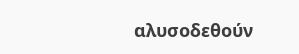αλυσοδεθούν